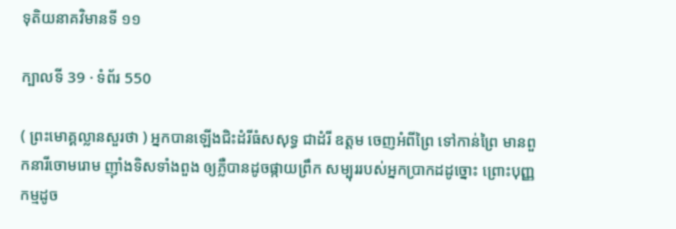ទុតិយនាគវិមានទី ១១

ក្បាលទី 39 · ទំព័រ 550

( ព្រះមោគ្គល្លានសួរថា ) អ្នកបានឡើងជិះដំរីធំសសុទ្ធ ជាដំរី ឧត្តម ចេញអំពីព្រៃ ទៅកាន់ព្រៃ មានពួកនារីចោមរោម ញ៉ាំងទិសទាំងពួង ឲ្យភ្លឺបានដូចផ្កាយព្រឹក សម្បុររបស់អ្នកប្រាកដដូច្នោះ ព្រោះបុញ្ញកម្មដូច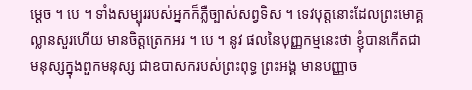ម្តេច ។ បេ ។ ទាំងសម្បុររបស់អ្នកក៏ភ្លឺច្បាស់សព្វទិស ។ ទេវបុត្តនោះដែលព្រះមោគ្គល្លានសួរហើយ មានចិត្តត្រេកអរ ។ បេ ។ នូវ ផលនៃបុញ្ញកម្មនេះថា ខ្ញុំបានកើតជាមនុស្សក្នុងពួកមនុស្ស ជាឧបាសករបស់ព្រះពុទ្ធ ព្រះអង្គ មានបញ្ញាច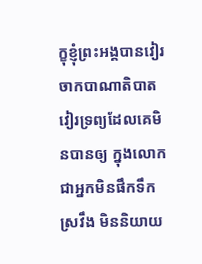ក្ខុខ្ញុំព្រះអង្គបានវៀរចាកបាណាតិបាត វៀរទ្រព្យដែលគេមិនបានឲ្យ ក្នុងលោក ជាអ្នកមិនផឹកទឹកស្រវឹង មិននិយាយ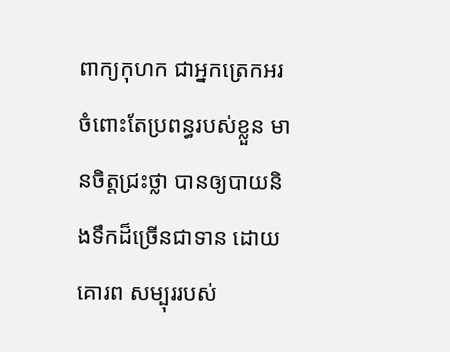ពាក្យកុហក ជាអ្នកត្រេកអរ ចំពោះតែប្រពន្ធរបស់ខ្លួន មានចិត្តជ្រះថ្លា បានឲ្យបាយនិងទឹកដ៏ច្រើនជាទាន ដោយគោរព សម្បុររបស់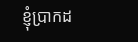ខ្ញុំប្រាកដ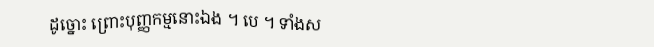ដូច្នោះ ព្រោះបុញ្ញកម្មនោះឯង ។ បេ ។ ទាំងស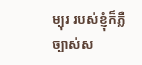ម្បុរ របស់ខ្ញុំក៏ភ្លឺច្បាស់ស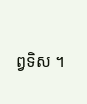ព្វទិស ។